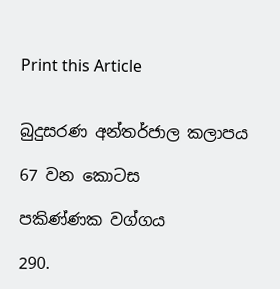Print this Article


බුදුසරණ අන්තර්ජාල කලාපය

67 වන කොටස

පකිණ්ණක වග්ගය

290.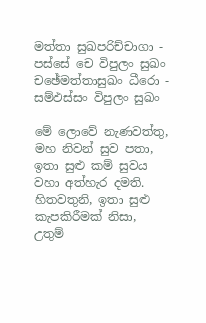මත්තා සුඛපරිච්චාගා - පස්සේ චෙ විපුලං සුඛං
චඡේමත්තාසුඛං ධීරො - සම්ඵස්සං විපුලං සුඛං

මේ ලොවේ නැණවත්තු, මහ නිවන් සුව පතා, ඉතා සුළු කම් සුවය වහා අත්හැර දමති.
හිතවතුනි, ඉතා සුළු කැපකිරීමක් නිසා, උතුම්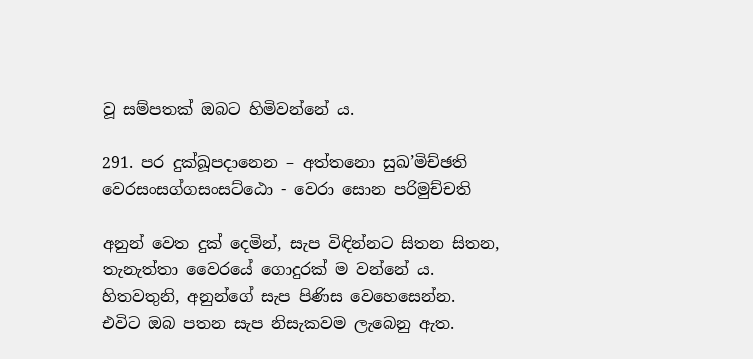වූ සම්පතක් ඔබට හිමිවන්නේ ය.

291. පර දුක්ඛූපදානෙන – අත්තනො සුඛ’මිච්ඡති
වෙරසංසග්ගසංසට්ඨො - වෙරා සොන පරිමුච්චති

අනුන් වෙත දුක් දෙමින්, සැප විඳින්නට සිතන සිතන, තැනැත්තා වෛරයේ ගොදුරක් ම වන්නේ ය.
හිතවතුනි, අනුන්ගේ සැප පිණිස වෙහෙසෙන්න.
එවිට ඔබ පතන සැප නිසැකවම ලැබෙනු ඇත.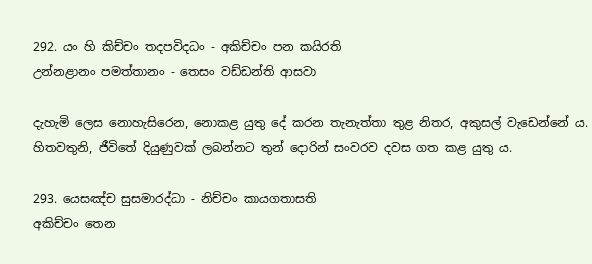292. යං හි කිච්චං තදපවිදධං - අකිච්චං පන කයිරති
උන්නළානං පමත්තානං - තෙසං වඩ්ඩන්ති ආසවා

දැහැමි ලෙස නොහැසිරෙන, නොකළ යුතු දේ කරන තැනැත්තා තුළ නිතර, අකුසල් වැඩෙන්නේ ය.
හිතවතුනි, ජීවිතේ දියුණුවක් ලබන්නට තුන් දොරින් සංවරව දවස ගත කළ යුතු ය.

293. යෙසඤ්ච සුසමාරද්ධා - නිච්චං කායගතාසති
අකිච්චං තෙන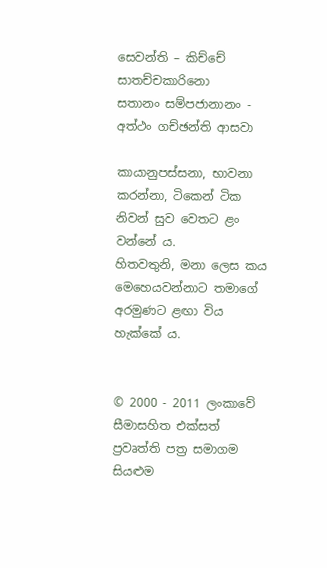සෙවන්ති – කිච්චේ සාතච්චකාරිනො
සතානං සම්පජානානං - අත්ථං ගච්ඡන්ති ආසවා

කායානුපස්සනා, භාවනා කරන්නා, ටිකෙන් ටික නිවන් සුව වෙතට ළං වන්නේ ය.
හිතවතුනි, මනා ලෙස කය මෙහෙයවන්නාට තමාගේ අරමුණට ළඟා විය හැක්කේ ය.


© 2000 - 2011 ලංකාවේ සීමාසහිත එක්සත් ප්‍රවෘත්ති පත්‍ර සමාගම
සියළුම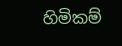හිමිකම්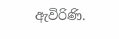ඇවිරිණි.